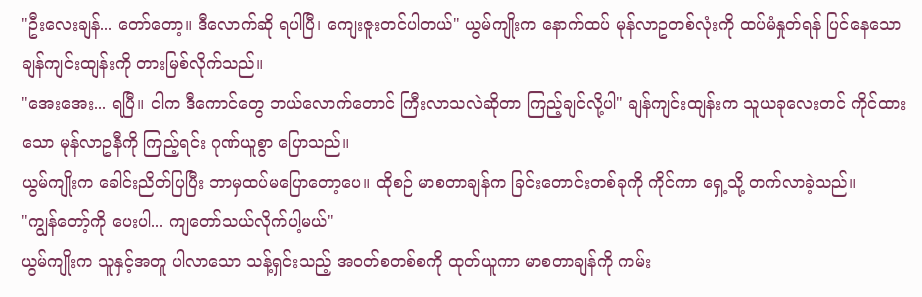"ဦးလေးချန်... တော်တော့။ ဒီလောက်ဆို ရပါပြီ၊ ကျေးဇူးတင်ပါတယ်" ယွမ်ကျိုးက နောက်ထပ် မုန်လာဥတစ်လုံးကို ထပ်မံနှုတ်ရန် ပြင်နေသော ချန်ကျင်းထျန်းကို တားမြစ်လိုက်သည်။
"အေးအေး... ရပြီ။ ငါက ဒီကောင်တွေ ဘယ်လောက်တောင် ကြီးလာသလဲဆိုတာ ကြည့်ချင်လို့ပါ" ချန်ကျင်းထျန်းက သူယခုလေးတင် ကိုင်ထားသော မုန်လာဥနီကို ကြည့်ရင်း ဂုဏ်ယူစွာ ပြောသည်။
ယွမ်ကျိုးက ခေါင်းညိတ်ပြပြီး ဘာမှထပ်မပြောတော့ပေ။ ထိုစဉ် မာစတာချန်က ခြင်းတောင်းတစ်ခုကို ကိုင်ကာ ရှေ့သို့ တက်လာခဲ့သည်။
"ကျွန်တော့်ကို ပေးပါ... ကျတော်သယ်လိုက်ပါ့မယ်"
ယွမ်ကျိုးက သူနှင့်အတူ ပါလာသော သန့်ရှင်းသည့် အဝတ်စတစ်စကို ထုတ်ယူကာ မာစတာချန်ကို ကမ်း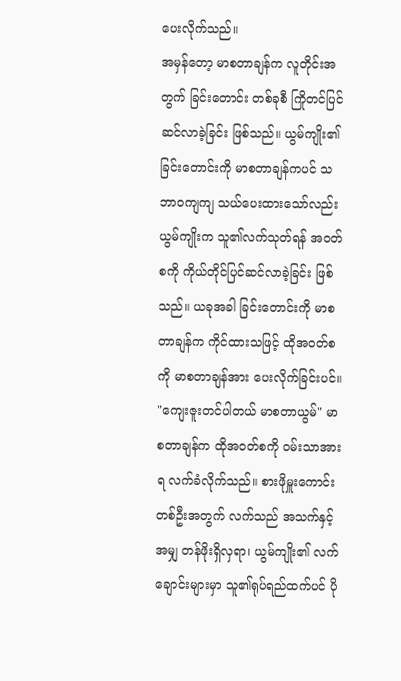ပေးလိုက်သည်။
အမှန်တော့ မာစတာချန်က လူတိုင်းအတွက် ခြင်းတောင်း တစ်ခုစီ ကြိုတင်ပြင်ဆင်လာခဲ့ခြင်း ဖြစ်သည်။ ယွမ်ကျိုး၏ ခြင်းတောင်းကို မာစတာချန်ကပင် သဘာဝကျကျ သယ်ပေးထားသော်လည်း ယွမ်ကျိုးက သူ၏လက်သုတ်ရန် အဝတ်စကို ကိုယ်တိုင်ပြင်ဆင်လာခဲ့ခြင်း ဖြစ်သည်။ ယခုအခါ ခြင်းတောင်းကို မာစတာချန်က ကိုင်ထားသဖြင့် ထိုအဝတ်စကို မာစတာချန်အား ပေးလိုက်ခြင်းပင်။
"ကျေးဇူးတင်ပါတယ် မာစတာယွမ်" မာစတာချန်က ထိုအဝတ်စကို ဝမ်းသာအားရ လက်ခံလိုက်သည်။ စားဖိုမှူးကောင်းတစ်ဦးအတွက် လက်သည် အသက်နှင့်အမျှ တန်ဖိုးရှိလှရာ၊ ယွမ်ကျိုး၏ လက်ချောင်းများမှာ သူ၏ရုပ်ရည်ထက်ပင် ပို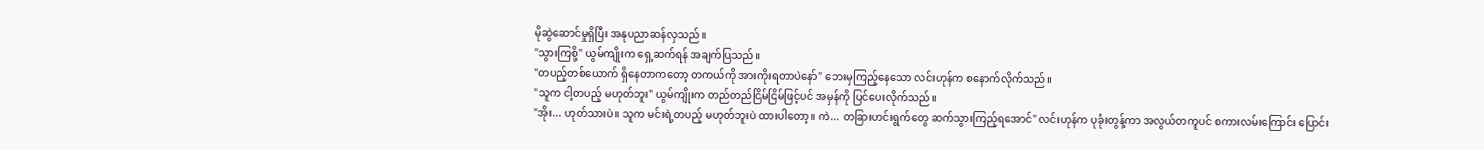မိုဆွဲဆောင်မှုရှိပြီး အနုပညာဆန်လှသည်။
"သွားကြစို့" ယွမ်ကျိုးက ရှေ့ဆက်ရန် အချက်ပြသည်။
"တပည့်တစ်ယောက် ရှိနေတာကတော့ တကယ်ကို အားကိုးရတာပဲနော်" ဘေးမှကြည့်နေသော လင်းဟုန်က စနောက်လိုက်သည်။
"သူက ငါ့တပည့် မဟုတ်ဘူး" ယွမ်ကျိုးက တည်တည်ငြိမ်ငြိမ်ဖြင့်ပင် အမှန်ကို ပြင်ပေးလိုက်သည်။
"အိုး... ဟုတ်သားပဲ။ သူက မင်းရဲ့တပည့် မဟုတ်ဘူးပဲ ထားပါတော့။ ကဲ... တခြားဟင်းရွက်တွေ ဆက်သွားကြည့်ရအောင်" လင်းဟုန်က ပုခုံးတွန့်ကာ အလွယ်တကူပင် စကားလမ်းကြောင်း ပြောင်း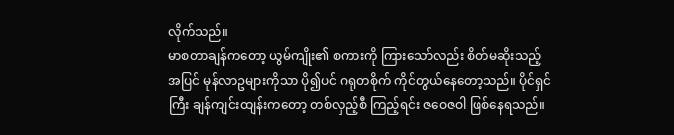လိုက်သည်။
မာစတာချန်ကတော့ ယွမ်ကျိုး၏ စကားကို ကြားသော်လည်း စိတ်မဆိုးသည့်အပြင် မုန်လာဥများကိုသာ ပို၍ပင် ဂရုတစိုက် ကိုင်တွယ်နေတော့သည်။ ပိုင်ရှင်ကြီး ချန်ကျင်းထျန်းကတော့ တစ်လှည့်စီ ကြည့်ရင်း ဇဝေဇဝါ ဖြစ်နေရသည်။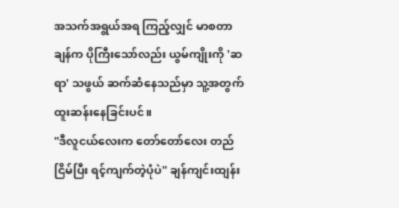အသက်အရွယ်အရ ကြည့်လျှင် မာစတာချန်က ပိုကြီးသော်လည်း ယွမ်ကျိုးကို 'ဆရာ' သဖွယ် ဆက်ဆံနေသည်မှာ သူ့အတွက် ထူးဆန်းနေခြင်းပင်။
"ဒီလူငယ်လေးက တော်တော်လေး တည်ငြိမ်ပြီး ရင့်ကျက်တဲ့ပုံပဲ" ချန်ကျင်းထျန်း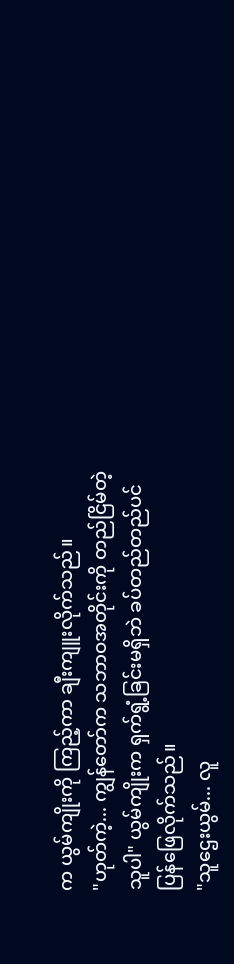က ယွမ်ကျိုးကို ကြည့်ကာ ချီးကျူးလိုက်သည်။
"ဟုတ်ကဲ့... ကျွန်တော်က သဘာဝအတိုင်းကို တည်ငြိမ်တဲ့သူပါ" ယွမ်ကျိုးက ရှက်ရွံ့ခြင်းမရှိဘဲ ခပ်တည်တည်ပင် ပြန်ဖြေလိုက်သည်။
"သူဌေးယွမ်... လူ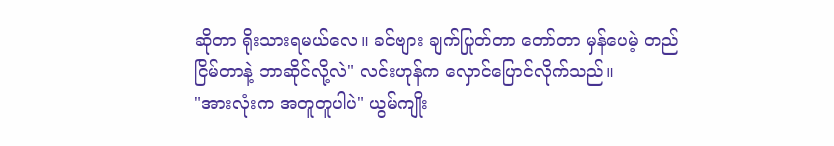ဆိုတာ ရိုးသားရမယ်လေ။ ခင်ဗျား ချက်ပြုတ်တာ တော်တာ မှန်ပေမဲ့ တည်ငြိမ်တာနဲ့ ဘာဆိုင်လို့လဲ" လင်းဟုန်က လှောင်ပြောင်လိုက်သည်။
"အားလုံးက အတူတူပါပဲ" ယွမ်ကျိုး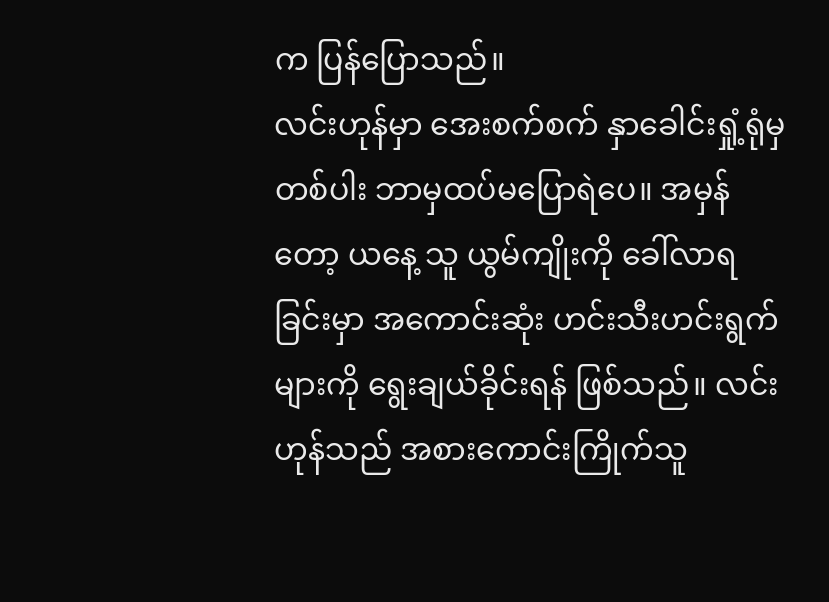က ပြန်ပြောသည်။
လင်းဟုန်မှာ အေးစက်စက် နှာခေါင်းရှုံ့ရုံမှတစ်ပါး ဘာမှထပ်မပြောရဲပေ။ အမှန်တော့ ယနေ့ သူ ယွမ်ကျိုးကို ခေါ်လာရခြင်းမှာ အကောင်းဆုံး ဟင်းသီးဟင်းရွက်များကို ရွေးချယ်ခိုင်းရန် ဖြစ်သည်။ လင်းဟုန်သည် အစားကောင်းကြိုက်သူ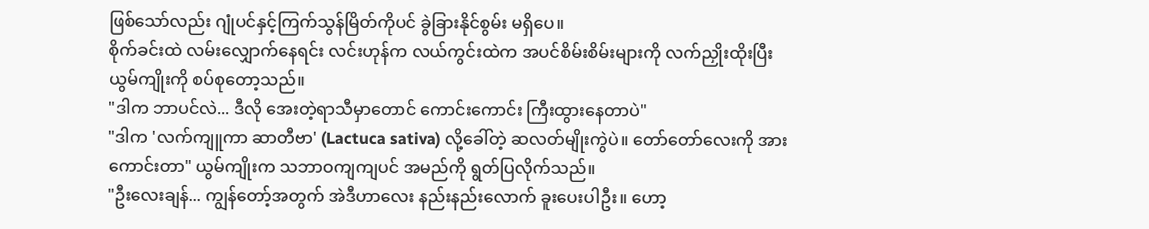ဖြစ်သော်လည်း ဂျုံပင်နှင့်ကြက်သွန်မြိတ်ကိုပင် ခွဲခြားနိုင်စွမ်း မရှိပေ။
စိုက်ခင်းထဲ လမ်းလျှောက်နေရင်း လင်းဟုန်က လယ်ကွင်းထဲက အပင်စိမ်းစိမ်းများကို လက်ညှိုးထိုးပြီး ယွမ်ကျိုးကို စပ်စုတော့သည်။
"ဒါက ဘာပင်လဲ... ဒီလို အေးတဲ့ရာသီမှာတောင် ကောင်းကောင်း ကြီးထွားနေတာပဲ"
"ဒါက 'လက်ကျူကာ ဆာတီဗာ' (Lactuca sativa) လို့ခေါ်တဲ့ ဆလတ်မျိုးကွဲပဲ။ တော်တော်လေးကို အားကောင်းတာ" ယွမ်ကျိုးက သဘာဝကျကျပင် အမည်ကို ရွတ်ပြလိုက်သည်။
"ဦးလေးချန်... ကျွန်တော့်အတွက် အဲဒီဟာလေး နည်းနည်းလောက် ခူးပေးပါဦး။ ဟော့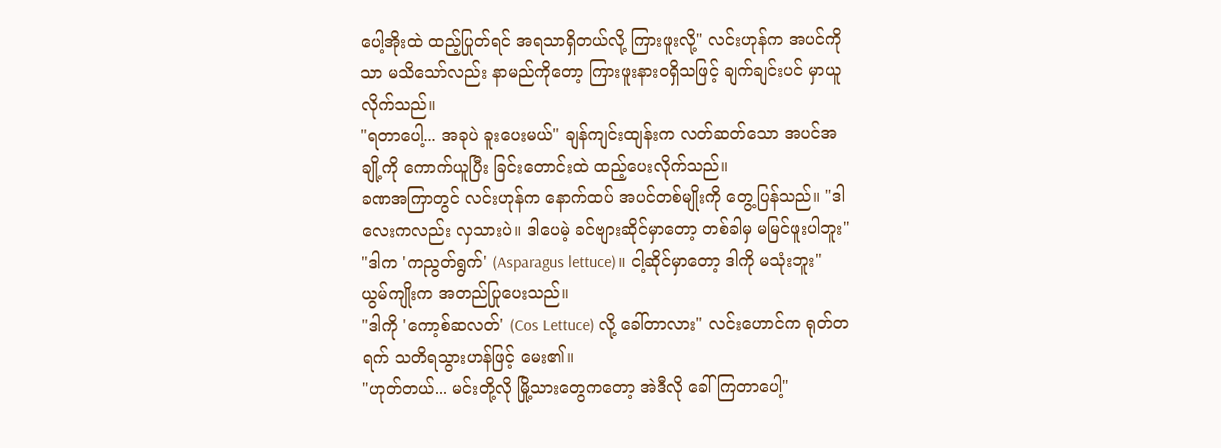ပေါ့အိုးထဲ ထည့်ပြုတ်ရင် အရသာရှိတယ်လို့ ကြားဖူးလို့" လင်းဟုန်က အပင်ကိုသာ မသိသော်လည်း နာမည်ကိုတော့ ကြားဖူးနားဝရှိသဖြင့် ချက်ချင်းပင် မှာယူလိုက်သည်။
"ရတာပေါ့... အခုပဲ ခူးပေးမယ်" ချန်ကျင်းထျန်းက လတ်ဆတ်သော အပင်အချို့ကို ကောက်ယူပြီး ခြင်းတောင်းထဲ ထည့်ပေးလိုက်သည်။
ခဏအကြာတွင် လင်းဟုန်က နောက်ထပ် အပင်တစ်မျိုးကို တွေ့ပြန်သည်။ "ဒါလေးကလည်း လှသားပဲ။ ဒါပေမဲ့ ခင်ဗျားဆိုင်မှာတော့ တစ်ခါမှ မမြင်ဖူးပါဘူး"
"ဒါက 'ကညွတ်ရွက်' (Asparagus lettuce)။ ငါ့ဆိုင်မှာတော့ ဒါကို မသုံးဘူး" ယွမ်ကျိုးက အတည်ပြုပေးသည်။
"ဒါကို 'ကော့စ်ဆလတ်' (Cos Lettuce) လို့ ခေါ်တာလား" လင်းဟောင်က ရုတ်တရက် သတိရသွားဟန်ဖြင့် မေး၏။
"ဟုတ်တယ်... မင်းတို့လို မြို့သားတွေကတော့ အဲဒီလို ခေါ်ကြတာပေါ့"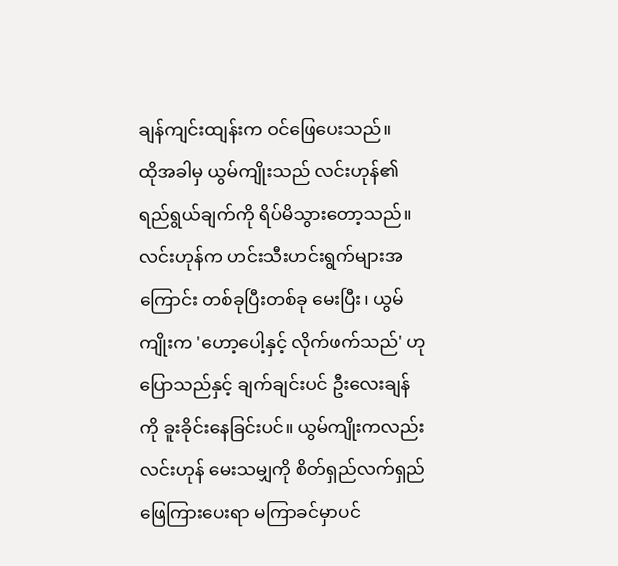ချန်ကျင်းထျန်းက ဝင်ဖြေပေးသည်။
ထိုအခါမှ ယွမ်ကျိုးသည် လင်းဟုန်၏ ရည်ရွယ်ချက်ကို ရိပ်မိသွားတော့သည်။ လင်းဟုန်က ဟင်းသီးဟင်းရွက်များအကြောင်း တစ်ခုပြီးတစ်ခု မေးပြီး၊ ယွမ်ကျိုးက 'ဟော့ပေါ့နှင့် လိုက်ဖက်သည်' ဟု ပြောသည်နှင့် ချက်ချင်းပင် ဦးလေးချန်ကို ခူးခိုင်းနေခြင်းပင်။ ယွမ်ကျိုးကလည်း လင်းဟုန် မေးသမျှကို စိတ်ရှည်လက်ရှည် ဖြေကြားပေးရာ မကြာခင်မှာပင်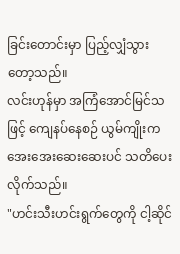ခြင်းတောင်းမှာ ပြည့်လျှံသွားတော့သည်။
လင်းဟုန်မှာ အကြံအောင်မြင်သဖြင့် ကျေနပ်နေစဉ် ယွမ်ကျိုးက အေးအေးဆေးဆေးပင် သတိပေးလိုက်သည်။
"ဟင်းသီးဟင်းရွက်တွေကို ငါ့ဆိုင်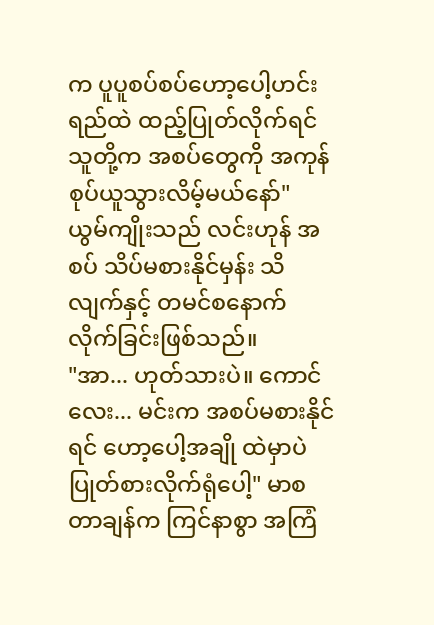က ပူပူစပ်စပ်ဟော့ပေါ့ဟင်းရည်ထဲ ထည့်ပြုတ်လိုက်ရင် သူတို့က အစပ်တွေကို အကုန်စုပ်ယူသွားလိမ့်မယ်နော်"
ယွမ်ကျိုးသည် လင်းဟုန် အစပ် သိပ်မစားနိုင်မှန်း သိလျက်နှင့် တမင်စနောက်လိုက်ခြင်းဖြစ်သည်။
"အာ... ဟုတ်သားပဲ။ ကောင်လေး... မင်းက အစပ်မစားနိုင်ရင် ဟော့ပေါ့အချို ထဲမှာပဲ ပြုတ်စားလိုက်ရုံပေါ့" မာစတာချန်က ကြင်နာစွာ အကြံ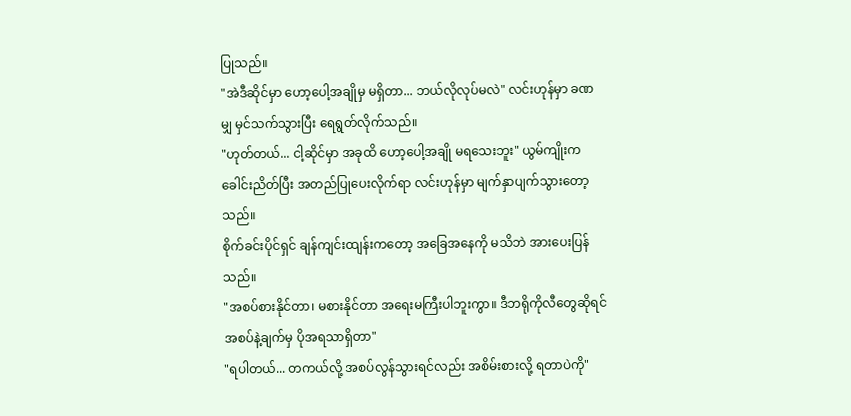ပြုသည်။
"အဲဒီဆိုင်မှာ ဟော့ပေါ့အချိုမှ မရှိတာ... ဘယ်လိုလုပ်မလဲ" လင်းဟုန်မှာ ခဏမျှ မှင်သက်သွားပြီး ရေရွတ်လိုက်သည်။
"ဟုတ်တယ်... ငါ့ဆိုင်မှာ အခုထိ ဟော့ပေါ့အချို မရသေးဘူး" ယွမ်ကျိုးက ခေါင်းညိတ်ပြီး အတည်ပြုပေးလိုက်ရာ လင်းဟုန်မှာ မျက်နှာပျက်သွားတော့သည်။
စိုက်ခင်းပိုင်ရှင် ချန်ကျင်းထျန်းကတော့ အခြေအနေကို မသိဘဲ အားပေးပြန်သည်။
"အစပ်စားနိုင်တာ၊ မစားနိုင်တာ အရေးမကြီးပါဘူးကွာ။ ဒီဘရိုကိုလီတွေဆိုရင် အစပ်နဲ့ချက်မှ ပိုအရသာရှိတာ"
"ရပါတယ်... တကယ်လို့ အစပ်လွန်သွားရင်လည်း အစိမ်းစားလို့ ရတာပဲကို"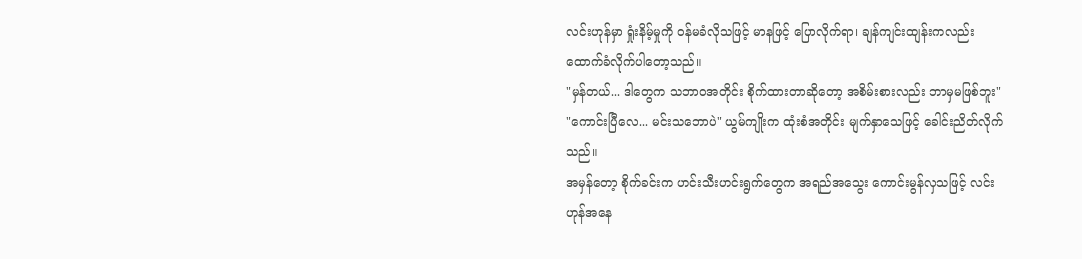လင်းဟုန်မှာ ရှုံးနိမ့်မှုကို ဝန်မခံလိုသဖြင့် မာနဖြင့် ပြောလိုက်ရာ၊ ချန်ကျင်းထျန်းကလည်း ထောက်ခံလိုက်ပါတော့သည်။
"မှန်တယ်... ဒါတွေက သဘာဝအတိုင်း စိုက်ထားတာဆိုတော့ အစိမ်းစားလည်း ဘာမှမဖြစ်ဘူး"
"ကောင်းပြီလေ... မင်းသဘောပဲ" ယွမ်ကျိုးက ထုံးစံအတိုင်း မျက်နှာသေဖြင့် ခေါင်းညိတ်လိုက်သည်။
အမှန်တော့ စိုက်ခင်းက ဟင်းသီးဟင်းရွက်တွေက အရည်အသွေး ကောင်းမွန်လှသဖြင့် လင်းဟုန်အနေ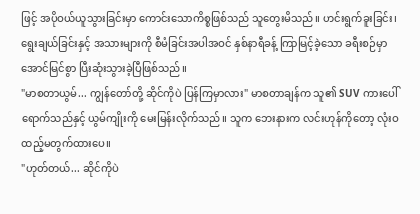ဖြင့် အပိုဝယ်ယူသွားခြင်းမှာ ကောင်းသောကိစ္စဖြစ်သည် သူတွေးမိသည်။ ဟင်းရွက်ခူးခြင်း၊ ရွေးချယ်ခြင်းနှင့် အသားများကို စီမံခြင်းအပါအဝင် နှစ်နာရီခန့် ကြာမြင့်ခဲ့သော ခရီးစဉ်မှာ အောင်မြင်စွာ ပြီးဆုံးသွားခဲ့ပြီဖြစ်သည်။
"မာစတာယွမ်... ကျွန်တော်တို့ ဆိုင်ကိုပဲ ပြန်ကြမှာလား" မာစတာချန်က သူ၏ SUV ကားပေါ်ရောက်သည်နှင့် ယွမ်ကျိုးကို မေးမြန်းလိုက်သည်။ သူက ဘေးနားက လင်းဟုန်ကိုတော့ လုံးဝထည့်မတွက်ထားပေ။
"ဟုတ်တယ်... ဆိုင်ကိုပဲ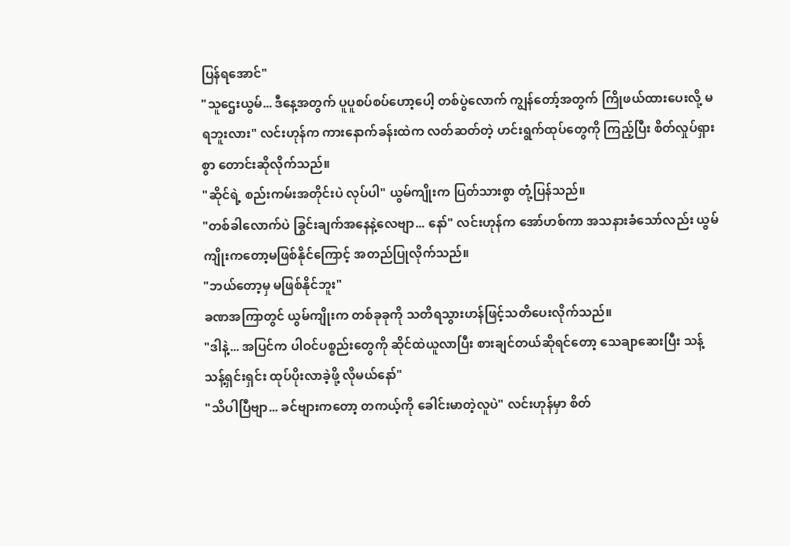ပြန်ရအောင်"
"သူဌေးယွမ်... ဒီနေ့အတွက် ပူပူစပ်စပ်ဟော့ပေါ့ တစ်ပွဲလောက် ကျွန်တော့်အတွက် ကြိုဖယ်ထားပေးလို့ မရဘူးလား" လင်းဟုန်က ကားနောက်ခန်းထဲက လတ်ဆတ်တဲ့ ဟင်းရွက်ထုပ်တွေကို ကြည့်ပြီး စိတ်လှုပ်ရှားစွာ တောင်းဆိုလိုက်သည်။
"ဆိုင်ရဲ့ စည်းကမ်းအတိုင်းပဲ လုပ်ပါ" ယွမ်ကျိုးက ပြတ်သားစွာ တုံ့ပြန်သည်။
"တစ်ခါလောက်ပဲ ခြွင်းချက်အနေနဲ့လေဗျာ... နော်" လင်းဟုန်က အော်ဟစ်ကာ အသနားခံသော်လည်း ယွမ်ကျိုးကတော့မဖြစ်နိုင်ကြောင့် အတည်ပြုလိုက်သည်။
"ဘယ်တော့မှ မဖြစ်နိုင်ဘူး"
ခဏအကြာတွင် ယွမ်ကျိုးက တစ်ခုခုကို သတိရသွားဟန်ဖြင့်သတိပေးလိုက်သည်။
"ဒါနဲ့... အပြင်က ပါဝင်ပစ္စည်းတွေကို ဆိုင်ထဲယူလာပြီး စားချင်တယ်ဆိုရင်တော့ သေချာဆေးပြီး သန့်သန့်ရှင်းရှင်း ထုပ်ပိုးလာခဲ့ဖို့ လိုမယ်နော်"
"သိပါပြီဗျာ... ခင်ဗျားကတော့ တကယ့်ကို ခေါင်းမာတဲ့လူပဲ" လင်းဟုန်မှာ စိတ်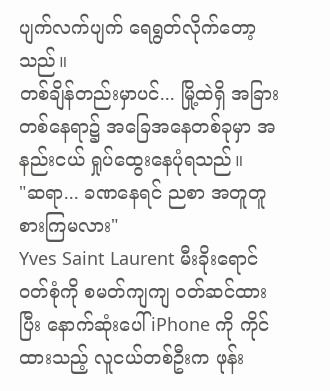ပျက်လက်ပျက် ရေရွတ်လိုက်တော့သည်။
တစ်ချိန်တည်းမှာပင်... မြို့ထဲရှိ အခြားတစ်နေရာ၌ အခြေအနေတစ်ခုမှာ အနည်းငယ် ရှုပ်ထွေးနေပုံရသည်။
"ဆရာ... ခဏနေရင် ညစာ အတူတူစားကြမလား"
Yves Saint Laurent မီးခိုးရောင် ဝတ်စုံကို စမတ်ကျကျ ဝတ်ဆင်ထားပြီး နောက်ဆုံးပေါ် iPhone ကို ကိုင်ထားသည့် လူငယ်တစ်ဦးက ဖုန်း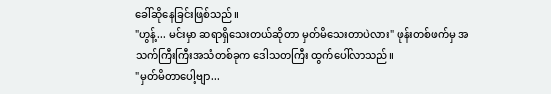ခေါ်ဆိုနေခြင်းဖြစ်သည်။
"ဟွန့်... မင်းမှာ ဆရာရှိသေးတယ်ဆိုတာ မှတ်မိသေးတာပဲလား" ဖုန်းတစ်ဖက်မှ အသက်ကြီးကြီးအသံတစ်ခုက ဒေါသတကြီး ထွက်ပေါ်လာသည်။
"မှတ်မိတာပေါ့ဗျာ...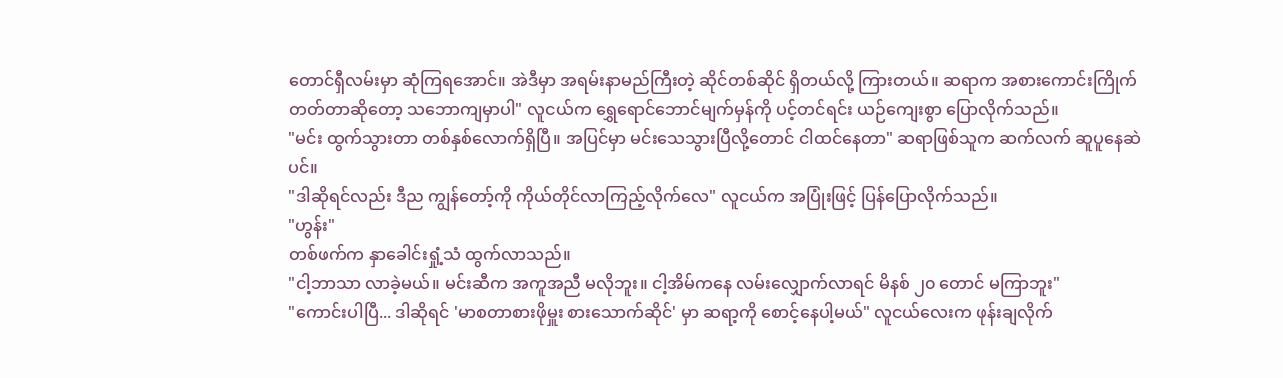တောင်ရှီလမ်းမှာ ဆုံကြရအောင်။ အဲဒီမှာ အရမ်းနာမည်ကြီးတဲ့ ဆိုင်တစ်ဆိုင် ရှိတယ်လို့ ကြားတယ်။ ဆရာက အစားကောင်းကြိုက်တတ်တာဆိုတော့ သဘောကျမှာပါ" လူငယ်က ရွှေရောင်ဘောင်မျက်မှန်ကို ပင့်တင်ရင်း ယဉ်ကျေးစွာ ပြောလိုက်သည်။
"မင်း ထွက်သွားတာ တစ်နှစ်လောက်ရှိပြီ။ အပြင်မှာ မင်းသေသွားပြီလို့တောင် ငါထင်နေတာ" ဆရာဖြစ်သူက ဆက်လက် ဆူပူနေဆဲပင်။
"ဒါဆိုရင်လည်း ဒီည ကျွန်တော့်ကို ကိုယ်တိုင်လာကြည့်လိုက်လေ" လူငယ်က အပြုံးဖြင့် ပြန်ပြောလိုက်သည်။
"ဟွန်း"
တစ်ဖက်က နှာခေါင်းရှုံ့သံ ထွက်လာသည်။
"ငါ့ဘာသာ လာခဲ့မယ်။ မင်းဆီက အကူအညီ မလိုဘူး။ ငါ့အိမ်ကနေ လမ်းလျှောက်လာရင် မိနစ် ၂၀ တောင် မကြာဘူး"
"ကောင်းပါပြီ... ဒါဆိုရင် 'မာစတာစားဖိုမှူး စားသောက်ဆိုင်' မှာ ဆရာ့ကို စောင့်နေပါ့မယ်" လူငယ်လေးက ဖုန်းချလိုက်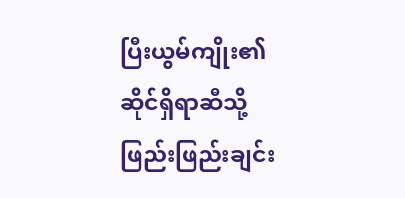ပြီးယွမ်ကျိုး၏ ဆိုင်ရှိရာဆီသို့ ဖြည်းဖြည်းချင်း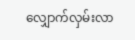လျှောက်လှမ်းလာ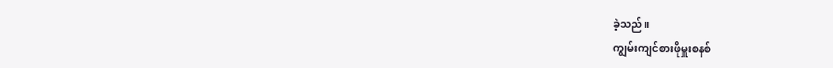ခဲ့သည်။
ကျွမ်းကျင်စားဖိုမှူးစနစ်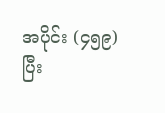အပိုင်း (၄၅၉)
ပြီး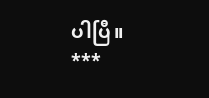ပါပြီ။
***